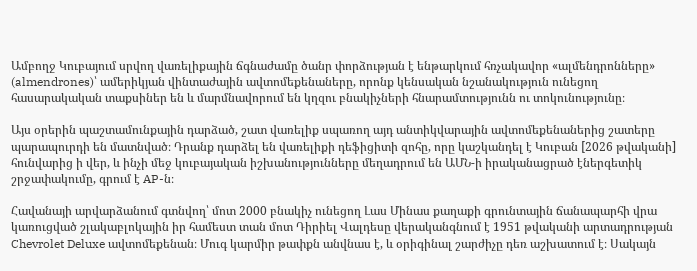Ամբողջ Կուբայում սրվող վառելիքային ճգնաժամը ծանր փորձության է ենթարկում հռչակավոր «ալմենդրոնները» (almendrones)՝ ամերիկյան վինտաժային ավտոմեքենաները, որոնք կենսական նշանակություն ունեցող հասարակական տաքսիներ են և մարմնավորում են կղզու բնակիչների հնարամտությունն ու տոկունությունը։

Այս օրերին պաշտամունքային դարձած, շատ վառելիք սպառող այդ անտիկվարային ավտոմեքենաներից շատերը պարապուրդի են մատնված։ Դրանք դարձել են վառելիքի դեֆիցիտի զոհը, որը կաշկանդել է Կուբան [2026 թվականի] հունվարից ի վեր, և ինչի մեջ կուբայական իշխանությունները մեղադրում են ԱՄՆ-ի իրականացրած էներգետիկ շրջափակումը, գրում է AP-ն։

Հավանայի արվարձանում գտնվող՝ մոտ 2000 բնակիչ ունեցող Լաս Մինաս քաղաքի գրունտային ճանապարհի վրա կառուցված շլակաբլոկային իր համեստ տան մոտ Դիրիել Վալդեսը վերականգնում է 1951 թվականի արտադրության Chevrolet Deluxe ավտոմեքենան։ Մուգ կարմիր թափքն անվնաս է, և օրիգինալ շարժիչը դեռ աշխատում է։ Սակայն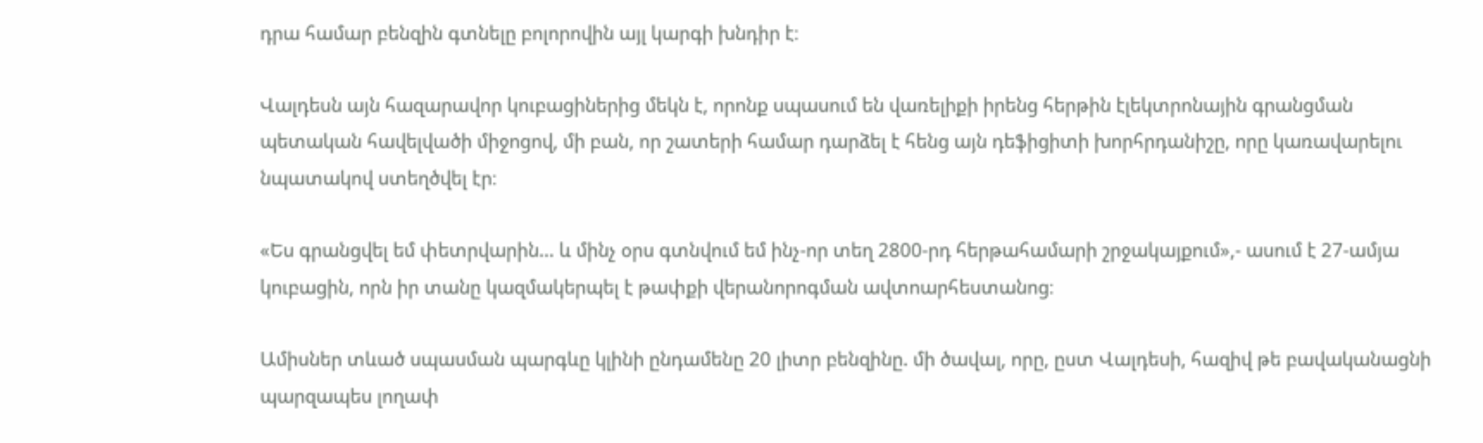դրա համար բենզին գտնելը բոլորովին այլ կարգի խնդիր է։

Վալդեսն այն հազարավոր կուբացիներից մեկն է, որոնք սպասում են վառելիքի իրենց հերթին էլեկտրոնային գրանցման պետական հավելվածի միջոցով, մի բան, որ շատերի համար դարձել է հենց այն դեֆիցիտի խորհրդանիշը, որը կառավարելու նպատակով ստեղծվել էր։

«Ես գրանցվել եմ փետրվարին... և մինչ օրս գտնվում եմ ինչ-որ տեղ 2800-րդ հերթահամարի շրջակայքում»,- ասում է 27-ամյա կուբացին, որն իր տանը կազմակերպել է թափքի վերանորոգման ավտոարհեստանոց։

Ամիսներ տևած սպասման պարգևը կլինի ընդամենը 20 լիտր բենզինը. մի ծավալ, որը, ըստ Վալդեսի, հազիվ թե բավականացնի պարզապես լողափ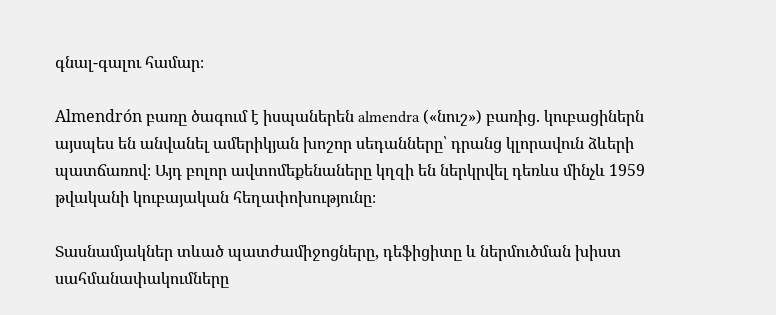գնալ-գալու համար։

Almendrón բառը ծագում է իսպաներեն almendra («նուշ») բառից. կուբացիներն այսպես են անվանել ամերիկյան խոշոր սեդանները՝ դրանց կլորավուն ձևերի պատճառով։ Այդ բոլոր ավտոմեքենաները կղզի են ներկրվել դեռևս մինչև 1959 թվականի կուբայական հեղափոխությունը։

Տասնամյակներ տևած պատժամիջոցները, դեֆիցիտը և ներմուծման խիստ սահմանափակումները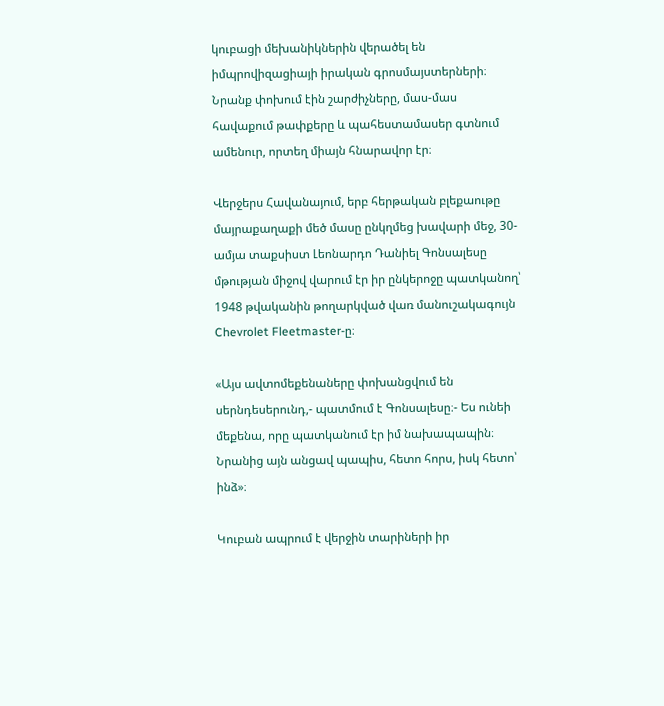կուբացի մեխանիկներին վերածել են իմպրովիզացիայի իրական գրոսմայստերների։ Նրանք փոխում էին շարժիչները, մաս-մաս հավաքում թափքերը և պահեստամասեր գտնում ամենուր, որտեղ միայն հնարավոր էր։

Վերջերս Հավանայում, երբ հերթական բլեքաութը մայրաքաղաքի մեծ մասը ընկղմեց խավարի մեջ, 30-ամյա տաքսիստ Լեոնարդո Դանիել Գոնսալեսը մթության միջով վարում էր իր ընկերոջը պատկանող՝ 1948 թվականին թողարկված վառ մանուշակագույն Chevrolet Fleetmaster-ը։

«Այս ավտոմեքենաները փոխանցվում են սերնդեսերունդ,- պատմում է Գոնսալեսը։- Ես ունեի մեքենա, որը պատկանում էր իմ նախապապին։ Նրանից այն անցավ պապիս, հետո հորս, իսկ հետո՝ ինձ»։

Կուբան ապրում է վերջին տարիների իր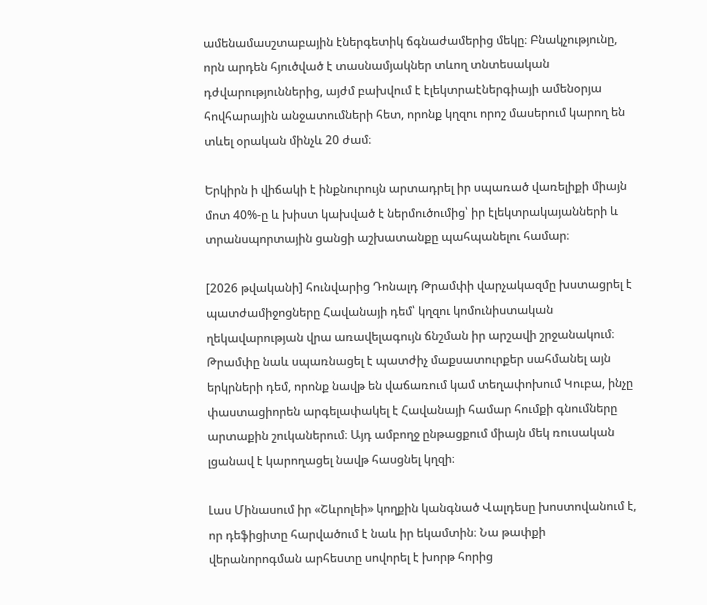ամենամասշտաբային էներգետիկ ճգնաժամերից մեկը։ Բնակչությունը, որն արդեն հյուծված է տասնամյակներ տևող տնտեսական դժվարություններից, այժմ բախվում է էլեկտրաէներգիայի ամենօրյա հովհարային անջատումների հետ, որոնք կղզու որոշ մասերում կարող են տևել օրական մինչև 20 ժամ։

Երկիրն ի վիճակի է ինքնուրույն արտադրել իր սպառած վառելիքի միայն մոտ 40%-ը և խիստ կախված է ներմուծումից՝ իր էլեկտրակայանների և տրանսպորտային ցանցի աշխատանքը պահպանելու համար։

[2026 թվականի] հունվարից Դոնալդ Թրամփի վարչակազմը խստացրել է պատժամիջոցները Հավանայի դեմ՝ կղզու կոմունիստական ղեկավարության վրա առավելագույն ճնշման իր արշավի շրջանակում։ Թրամփը նաև սպառնացել է պատժիչ մաքսատուրքեր սահմանել այն երկրների դեմ, որոնք նավթ են վաճառում կամ տեղափոխում Կուբա, ինչը փաստացիորեն արգելափակել է Հավանայի համար հումքի գնումները արտաքին շուկաներում։ Այդ ամբողջ ընթացքում միայն մեկ ռուսական լցանավ է կարողացել նավթ հասցնել կղզի։

Լաս Մինասում իր «Շևրոլեի» կողքին կանգնած Վալդեսը խոստովանում է, որ դեֆիցիտը հարվածում է նաև իր եկամտին։ Նա թափքի վերանորոգման արհեստը սովորել է խորթ հորից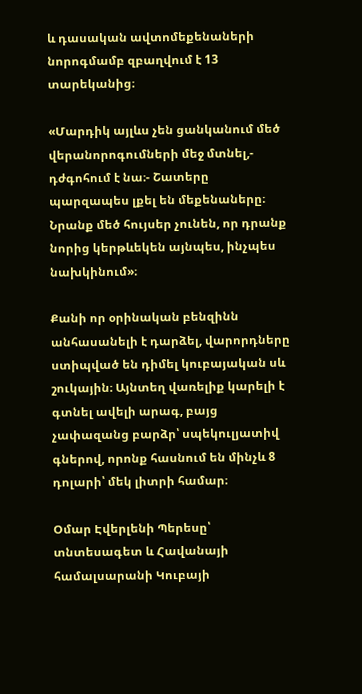և դասական ավտոմեքենաների նորոգմամբ զբաղվում է 13 տարեկանից։

«Մարդիկ այլևս չեն ցանկանում մեծ վերանորոգումների մեջ մտնել,- դժգոհում է նա։- Շատերը պարզապես լքել են մեքենաները։ Նրանք մեծ հույսեր չունեն, որ դրանք նորից կերթևեկեն այնպես, ինչպես նախկինում»։

Քանի որ օրինական բենզինն անհասանելի է դարձել, վարորդները ստիպված են դիմել կուբայական սև շուկային։ Այնտեղ վառելիք կարելի է գտնել ավելի արագ, բայց չափազանց բարձր՝ սպեկուլյատիվ գներով, որոնք հասնում են մինչև 8 դոլարի՝ մեկ լիտրի համար։

Օմար Էվերլենի Պերեսը՝ տնտեսագետ և Հավանայի համալսարանի Կուբայի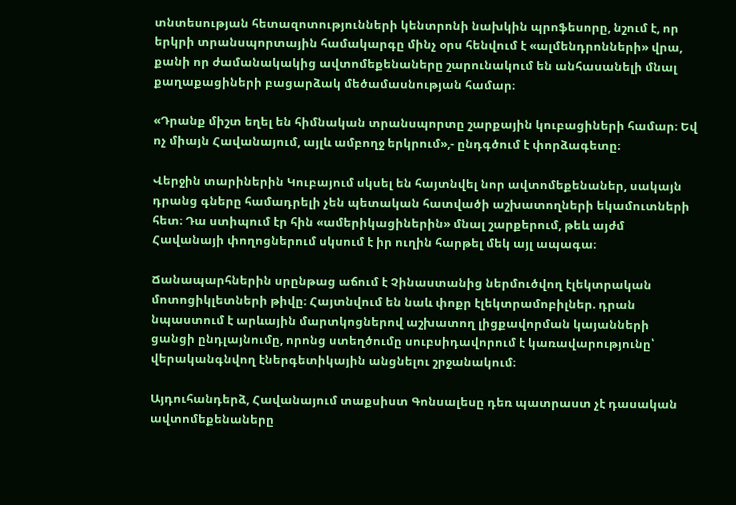տնտեսության հետազոտությունների կենտրոնի նախկին պրոֆեսորը, նշում է, որ երկրի տրանսպորտային համակարգը մինչ օրս հենվում է «ալմենդրոնների» վրա, քանի որ ժամանակակից ավտոմեքենաները շարունակում են անհասանելի մնալ քաղաքացիների բացարձակ մեծամասնության համար։

«Դրանք միշտ եղել են հիմնական տրանսպորտը շարքային կուբացիների համար։ Եվ ոչ միայն Հավանայում, այլև ամբողջ երկրում»,- ընդգծում է փորձագետը։

Վերջին տարիներին Կուբայում սկսել են հայտնվել նոր ավտոմեքենաներ, սակայն դրանց գները համադրելի չեն պետական հատվածի աշխատողների եկամուտների հետ։ Դա ստիպում էր հին «ամերիկացիներին» մնալ շարքերում, թեև այժմ Հավանայի փողոցներում սկսում է իր ուղին հարթել մեկ այլ ապագա։

Ճանապարհներին սրընթաց աճում է Չինաստանից ներմուծվող էլեկտրական մոտոցիկլետների թիվը։ Հայտնվում են նաև փոքր էլեկտրամոբիլներ. դրան նպաստում է արևային մարտկոցներով աշխատող լիցքավորման կայանների ցանցի ընդլայնումը, որոնց ստեղծումը սուբսիդավորում է կառավարությունը՝ վերականգնվող էներգետիկային անցնելու շրջանակում։

Այդուհանդերձ, Հավանայում տաքսիստ Գոնսալեսը դեռ պատրաստ չէ դասական ավտոմեքենաները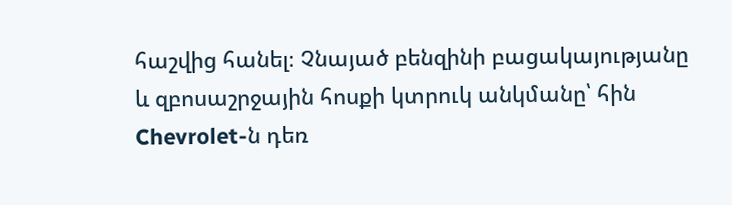հաշվից հանել։ Չնայած բենզինի բացակայությանը և զբոսաշրջային հոսքի կտրուկ անկմանը՝ հին Chevrolet-ն դեռ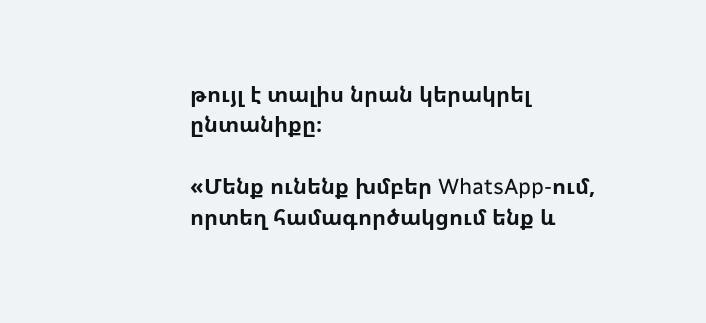թույլ է տալիս նրան կերակրել ընտանիքը։

«Մենք ունենք խմբեր WhatsApp-ում, որտեղ համագործակցում ենք և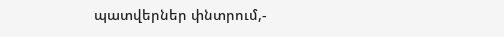պատվերներ փնտրում,-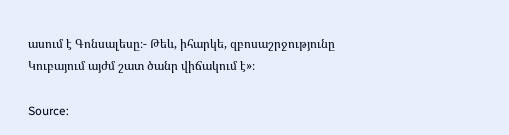ասում է Գոնսալեսը։- Թեև, իհարկե, զբոսաշրջությունը Կուբայում այժմ շատ ծանր վիճակում է»։

Source: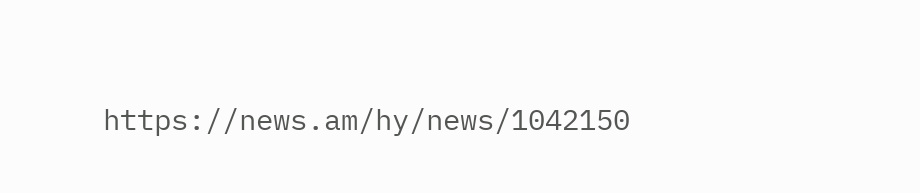https://news.am/hy/news/1042150